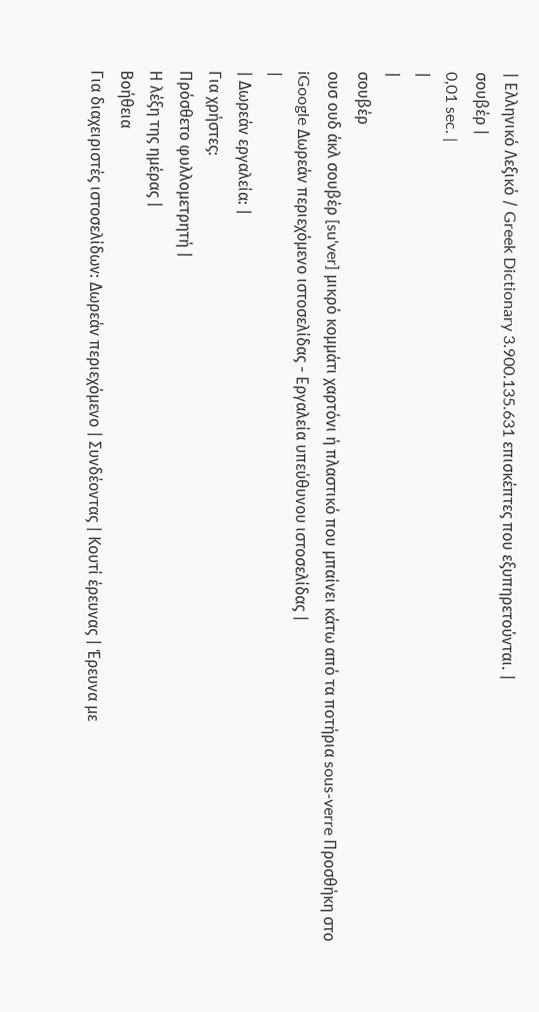| Ελληνικό Λεξικό / Greek Dictionary 3.900.135.631 επισκέπτες που εξυπηρετούνται. |
σουβέρ |
0,01 sec. |
|
|
σουβέρ
ουσ ουδ άκλ σουβέρ [su'ver] μικρό κομμάτι χαρτόνι ή πλαστικό που μπαίνει κάτω από τα ποτήρια sous-verre Προσθήκη στο iGoogle Δωρεάν περιεχόμενο ιστοσελίδας - Εργαλεία υπεύθυνου ιστοσελίδας |
|
| Δωρεάν εργαλεία: |
Για χρήστες:
Πρόσθετο φυλλομετρητή |
Η λέξη της ημέρας |
Βοήθεια
Για διαχειριστές ιστοσελίδων: Δωρεάν περιεχόμενο | Συνδέοντας | Κουτί έρευνας | Έρευνα με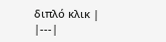διπλό κλικ |
|---|